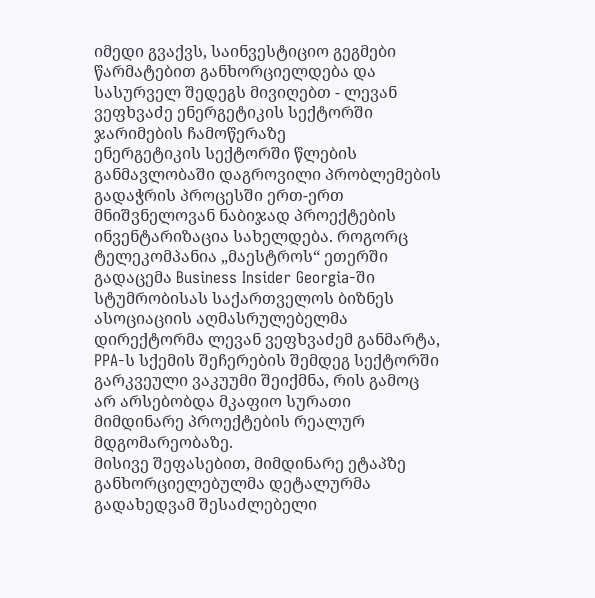იმედი გვაქვს, საინვესტიციო გეგმები წარმატებით განხორციელდება და სასურველ შედეგს მივიღებთ - ლევან ვეფხვაძე ენერგეტიკის სექტორში ჯარიმების ჩამოწერაზე
ენერგეტიკის სექტორში წლების განმავლობაში დაგროვილი პრობლემების გადაჭრის პროცესში ერთ-ერთ მნიშვნელოვან ნაბიჯად პროექტების ინვენტარიზაცია სახელდება. როგორც ტელეკომპანია „მაესტროს“ ეთერში გადაცემა Business Insider Georgia-ში სტუმრობისას საქართველოს ბიზნეს ასოციაციის აღმასრულებელმა დირექტორმა ლევან ვეფხვაძემ განმარტა, PPA-ს სქემის შეჩერების შემდეგ სექტორში გარკვეული ვაკუუმი შეიქმნა, რის გამოც არ არსებობდა მკაფიო სურათი მიმდინარე პროექტების რეალურ მდგომარეობაზე.
მისივე შეფასებით, მიმდინარე ეტაპზე განხორციელებულმა დეტალურმა გადახედვამ შესაძლებელი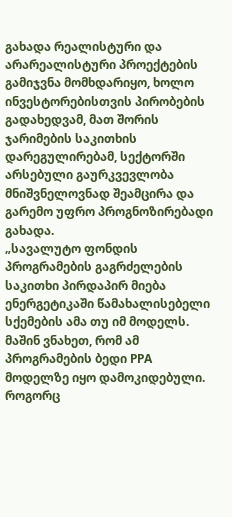გახადა რეალისტური და არარეალისტური პროექტების გამიჯვნა მომხდარიყო, ხოლო ინვესტორებისთვის პირობების გადახედვამ, მათ შორის ჯარიმების საკითხის დარეგულირებამ, სექტორში არსებული გაურკვევლობა მნიშვნელოვნად შეამცირა და გარემო უფრო პროგნოზირებადი გახადა.
„სავალუტო ფონდის პროგრამების გაგრძელების საკითხი პირდაპირ მიება ენერგეტიკაში წამახალისებელი სქემების ამა თუ იმ მოდელს. მაშინ ვნახეთ, რომ ამ პროგრამების ბედი PPA მოდელზე იყო დამოკიდებული. როგორც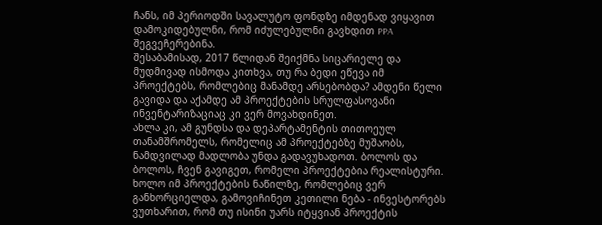ჩანს, იმ პერიოდში სავალუტო ფონდზე იმდენად ვიყავით დამოკიდებულნი, რომ იძულებულნი გავხდით PPA შეგვეჩერებინა.
შესაბამისად, 2017 წლიდან შეიქმნა სიცარიელე და მუდმივად ისმოდა კითხვა, თუ რა ბედი ეწევა იმ პროექტებს, რომლებიც მანამდე არსებობდა? ამდენი წელი გავიდა და აქამდე ამ პროექტების სრულფასოვანი ინვენტარიზაციაც კი ვერ მოვახდინეთ.
ახლა კი, ამ გუნდსა და დეპარტამენტის თითოეულ თანამშრომელს, რომელიც ამ პროექტებზე მუშაობს, ნამდვილად მადლობა უნდა გადავუხადოთ. ბოლოს და ბოლოს, ჩვენ გავიგეთ, რომელი პროექტებია რეალისტური.
ხოლო იმ პროექტების ნაწილზე, რომლებიც ვერ განხორციელდა, გამოვიჩინეთ კეთილი ნება - ინვესტორებს ვუთხარით, რომ თუ ისინი უარს იტყვიან პროექტის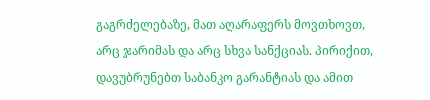გაგრძელებაზე, მათ აღარაფერს მოვთხოვთ, არც ჯარიმას და არც სხვა სანქციას. პირიქით, დავუბრუნებთ საბანკო გარანტიას და ამით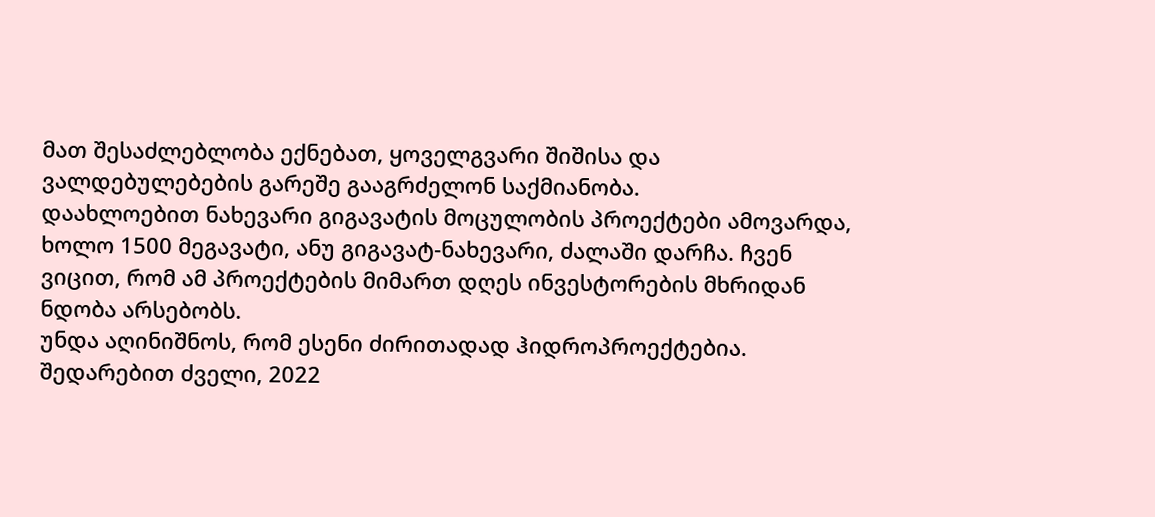მათ შესაძლებლობა ექნებათ, ყოველგვარი შიშისა და ვალდებულებების გარეშე გააგრძელონ საქმიანობა.
დაახლოებით ნახევარი გიგავატის მოცულობის პროექტები ამოვარდა, ხოლო 1500 მეგავატი, ანუ გიგავატ-ნახევარი, ძალაში დარჩა. ჩვენ ვიცით, რომ ამ პროექტების მიმართ დღეს ინვესტორების მხრიდან ნდობა არსებობს.
უნდა აღინიშნოს, რომ ესენი ძირითადად ჰიდროპროექტებია. შედარებით ძველი, 2022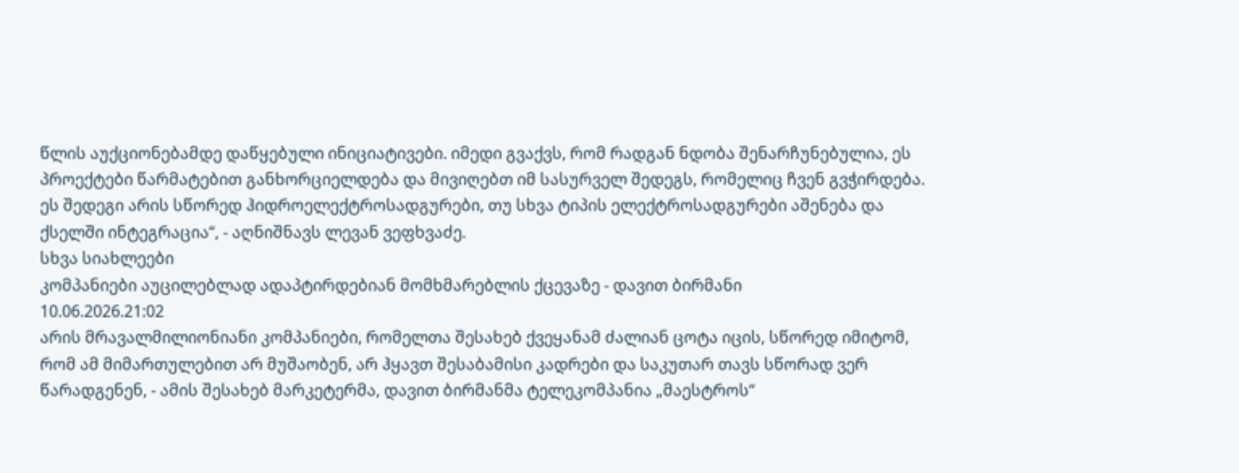წლის აუქციონებამდე დაწყებული ინიციატივები. იმედი გვაქვს, რომ რადგან ნდობა შენარჩუნებულია, ეს პროექტები წარმატებით განხორციელდება და მივიღებთ იმ სასურველ შედეგს, რომელიც ჩვენ გვჭირდება. ეს შედეგი არის სწორედ ჰიდროელექტროსადგურები, თუ სხვა ტიპის ელექტროსადგურები აშენება და ქსელში ინტეგრაცია“, - აღნიშნავს ლევან ვეფხვაძე.
სხვა სიახლეები
კომპანიები აუცილებლად ადაპტირდებიან მომხმარებლის ქცევაზე - დავით ბირმანი
10.06.2026.21:02
არის მრავალმილიონიანი კომპანიები, რომელთა შესახებ ქვეყანამ ძალიან ცოტა იცის, სწორედ იმიტომ, რომ ამ მიმართულებით არ მუშაობენ, არ ჰყავთ შესაბამისი კადრები და საკუთარ თავს სწორად ვერ წარადგენენ, - ამის შესახებ მარკეტერმა, დავით ბირმანმა ტელეკომპანია „მაესტროს“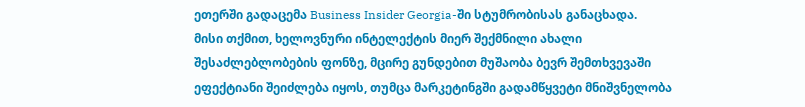ეთერში გადაცემა Business Insider Georgia-ში სტუმრობისას განაცხადა.
მისი თქმით, ხელოვნური ინტელექტის მიერ შექმნილი ახალი შესაძლებლობების ფონზე, მცირე გუნდებით მუშაობა ბევრ შემთხვევაში ეფექტიანი შეიძლება იყოს, თუმცა მარკეტინგში გადამწყვეტი მნიშვნელობა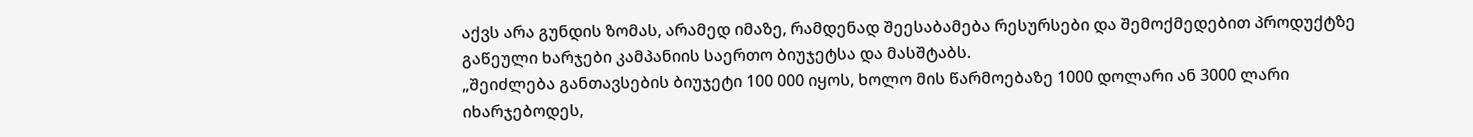აქვს არა გუნდის ზომას, არამედ იმაზე, რამდენად შეესაბამება რესურსები და შემოქმედებით პროდუქტზე გაწეული ხარჯები კამპანიის საერთო ბიუჯეტსა და მასშტაბს.
„შეიძლება განთავსების ბიუჯეტი 100 000 იყოს, ხოლო მის წარმოებაზე 1000 დოლარი ან 3000 ლარი იხარჯებოდეს,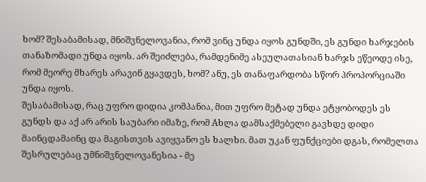ხომ? შესაბამისად, მნიშვნელოვანია, რომ ვინც უნდა იყოს გუნდში, ეს გუნდი ხარჯების თანაზომადი უნდა იყოს. არ შეიძლება, რამდენიმე ასეულათასიან ხარჯს ეწეოდე ისე, რომ მეორე მხარეს არავინ გყავდეს, ხომ? ანუ, ეს თანაფარდობა სწორ პროპორციაში უნდა იყოს.
შესაბამისად, რაც უფრო დიდია კომპანია, მით უფრო მეტად უნდა ეტყობოდეს ეს გუნდს და აქ არ არის საუბარი იმაზე, რომ Aხლა დამსაქმებელი გავხდე დიდი მაინცდამაინც და მაგისთვის ავიყვანო ეს ხალხი. მათ უკან ფუნქციები დგას, რომელთა შესრულებაც უმნიშვნელოვანესია - მე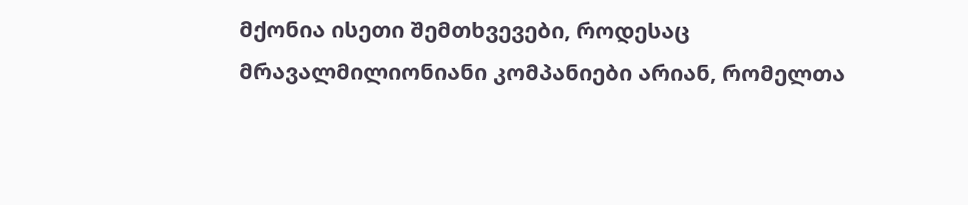მქონია ისეთი შემთხვევები, როდესაც მრავალმილიონიანი კომპანიები არიან, რომელთა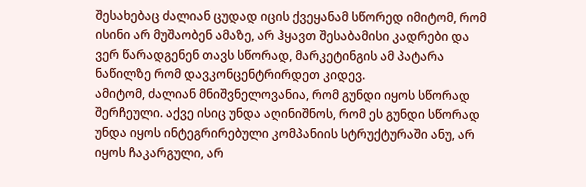შესახებაც ძალიან ცუდად იცის ქვეყანამ სწორედ იმიტომ, რომ ისინი არ მუშაობენ ამაზე, არ ჰყავთ შესაბამისი კადრები და ვერ წარადგენენ თავს სწორად, მარკეტინგის ამ პატარა ნაწილზე რომ დავკონცენტრირდეთ კიდევ.
ამიტომ, ძალიან მნიშვნელოვანია, რომ გუნდი იყოს სწორად შერჩეული. აქვე ისიც უნდა აღინიშნოს, რომ ეს გუნდი სწორად უნდა იყოს ინტეგრირებული კომპანიის სტრუქტურაში ანუ, არ იყოს ჩაკარგული, არ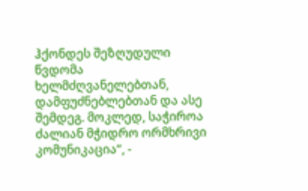ჰქონდეს შეზღუდული წვდომა ხელმძღვანელებთან, დამფუძნებლებთან და ასე შემდეგ. მოკლედ, საჭიროა ძალიან მჭიდრო ორმხრივი კომუნიკაცია“, -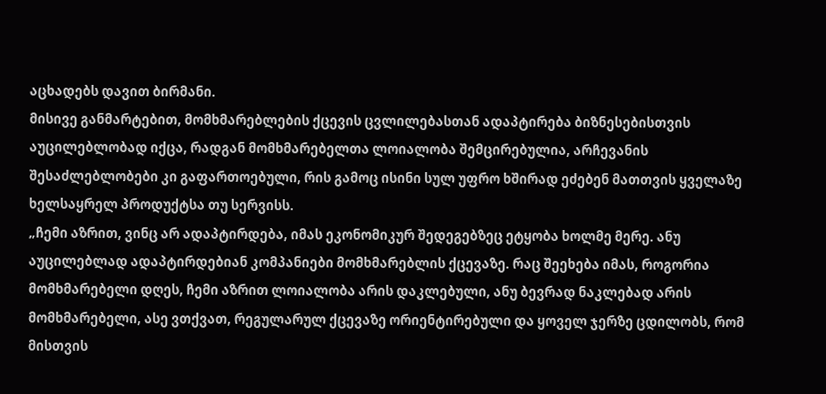აცხადებს დავით ბირმანი.
მისივე განმარტებით, მომხმარებლების ქცევის ცვლილებასთან ადაპტირება ბიზნესებისთვის აუცილებლობად იქცა, რადგან მომხმარებელთა ლოიალობა შემცირებულია, არჩევანის შესაძლებლობები კი გაფართოებული, რის გამოც ისინი სულ უფრო ხშირად ეძებენ მათთვის ყველაზე ხელსაყრელ პროდუქტსა თუ სერვისს.
„ჩემი აზრით, ვინც არ ადაპტირდება, იმას ეკონომიკურ შედეგებზეც ეტყობა ხოლმე მერე. ანუ აუცილებლად ადაპტირდებიან კომპანიები მომხმარებლის ქცევაზე. რაც შეეხება იმას, როგორია მომხმარებელი დღეს, ჩემი აზრით ლოიალობა არის დაკლებული, ანუ ბევრად ნაკლებად არის მომხმარებელი, ასე ვთქვათ, რეგულარულ ქცევაზე ორიენტირებული და ყოველ ჯერზე ცდილობს, რომ მისთვის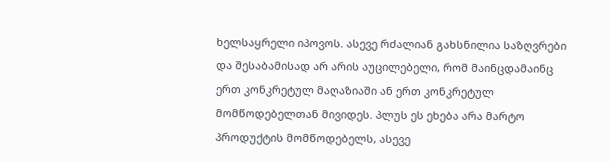ხელსაყრელი იპოვოს. ასევე რძალიან გახსნილია საზღვრები და შესაბამისად არ არის აუცილებელი, რომ მაინცდამაინც ერთ კონკრეტულ მაღაზიაში ან ერთ კონკრეტულ მომწოდებელთან მივიდეს. პლუს ეს ეხება არა მარტო პროდუქტის მომწოდებელს, ასევე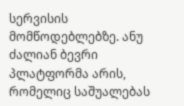სერვისის მომწოდებლებზე. ანუ ძალიან ბევრი პლატფორმა არის, რომელიც საშუალებას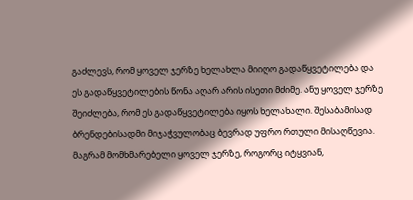გაძლევს, რომ ყოველ ჯერზე ხელახლა მიიღო გადაწყვეტილება და ეს გადაწყვეტილების წონა აღარ არის ისეთი მძიმე. ანუ ყოველ ჯერზე შეიძლება, რომ ეს გადაწყვეტილება იყოს ხელახალი. შესაბამისად ბრენდებისადმი მიჯაჭვულობაც ბევრად უფრო რთული მისაღწევია. მაგრამ მომხმარებელი ყოველ ჯერზე, როგორც იტყვიან,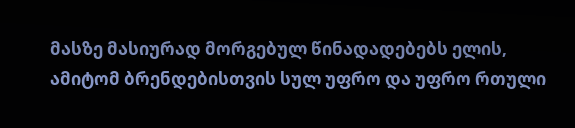მასზე მასიურად მორგებულ წინადადებებს ელის, ამიტომ ბრენდებისთვის სულ უფრო და უფრო რთული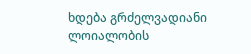ხდება გრძელვადიანი ლოიალობის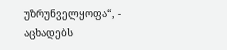უზრუნველყოფა“, - აცხადებს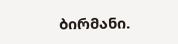ბირმანი.